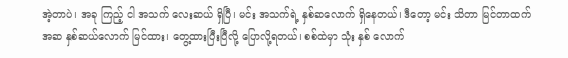အဲ့တာပဲ၊ အခု ကြည့် ငါ အသက် လေးဆယ် ရှိပြီ၊ မင်း အသက်ရဲ့ နှစ်ဆလောက် ရှိနေတယ်၊ ဒီတော့ မင်း သိတာ မြင်တာထက် အဆ နှစ်ဆယ်လောက် မြင်ထား၊ တွေ့ထားပြီးပြီလို့ ပြောလို့ရတယ်၊ စစ်ထဲမှာ သုံး နှစ် လောက်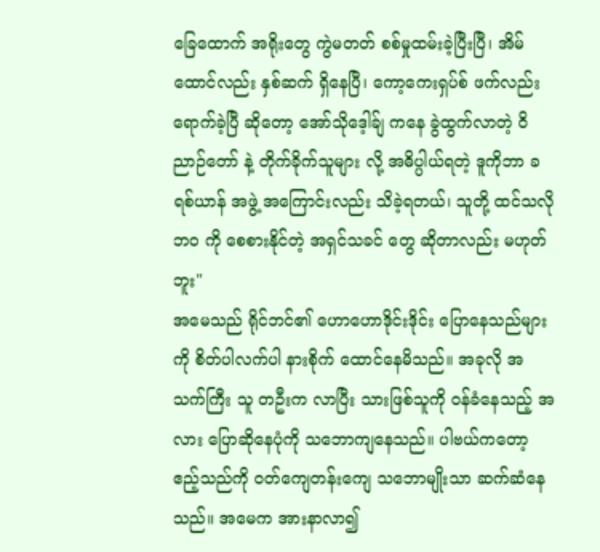ခြေထောက် အရိုးတွေ ကွဲမတတ် စစ်မှုထမ်းခဲ့ပြီးပြီ၊ အိမ်ထောင်လည်း နှစ်ဆက် ရှိနေပြီ၊ ကော့ကေးရှပ်စ် ဖက်လည်း ရောက်ခဲ့ပြီ ဆိုတော့ အော်သိုဒေ့ါခ်ျ ကနေ ခွဲထွက်လာတဲ့ ဝိညာဉ်တော် နဲ့ တိုက်ခိုက်သူများ လို့ အဓိပ္ပါယ်ရတဲ့ ဒူကိုဘာ ခရစ်ယာန် အဖွဲ့ အကြောင်းလည်း သိခဲ့ရတယ်၊ သူတို့ ထင်သလို ဘဝ ကို စေစားနိုင်တဲ့ အရှင်သခင် တွေ ဆိုတာလည်း မဟုတ်ဘူး"
အမေသည် ရိုင်ဘင်၏ ဟောဟောဒိုင်းဒိုင်း ပြောနေသည်များကို စိတ်ပါလက်ပါ နားစိုက် ထောင်နေမိသည်။ အခုလို အသက်ကြီး သူ တဦးက လာပြီး သားဖြစ်သူကို ဝန်ခံနေသည့် အလား ပြောဆိုနေပုံကို သဘောကျနေသည်။ ပါဗယ်ကတော့ ဧည့်သည်ကို ဝတ်ကျေတန်းကျေ သဘောမျိုးသာ ဆက်ဆံနေသည်။ အမေက အားနာလာ၍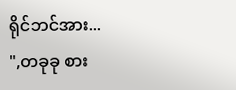ရိုင်ဘင်အား...
",တခုခု စား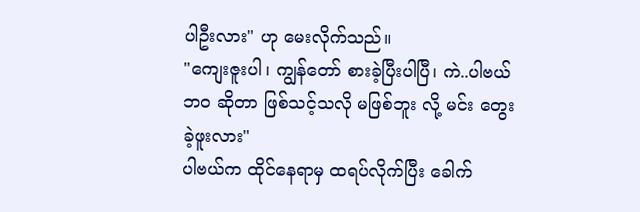ပါဦးလား" ဟု မေးလိုက်သည်။
"ကျေးဇူးပါ၊ ကျွန်တော် စားခဲ့ပြီးပါပြီ၊ ကဲ..ပါဗယ် ဘဝ ဆိုတာ ဖြစ်သင့်သလို မဖြစ်ဘူး လို့ မင်း တွေးခဲ့ဖူးလား"
ပါဗယ်က ထိုင်နေရာမှ ထရပ်လိုက်ပြီး ခေါက်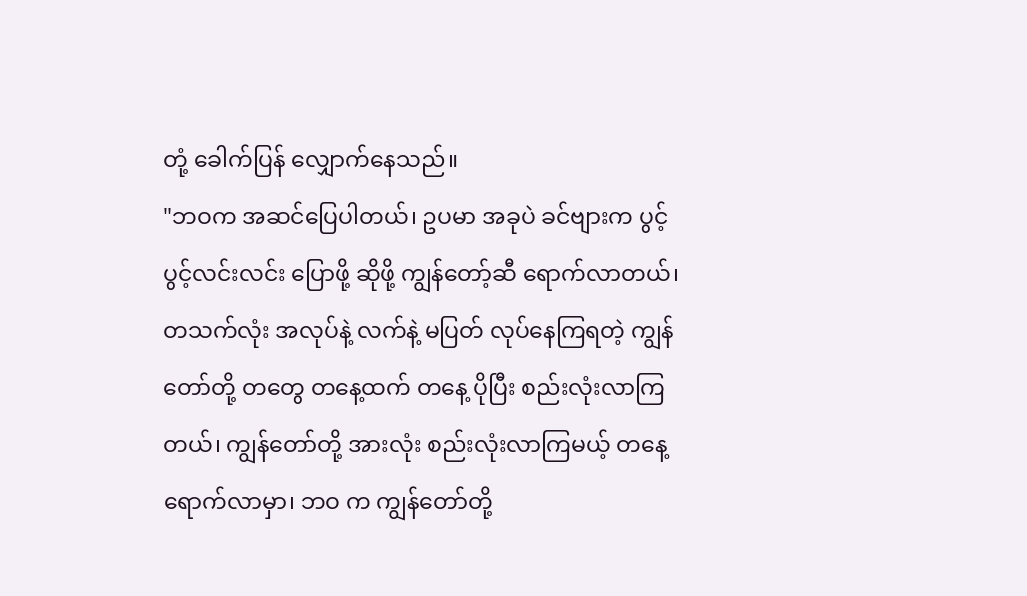တုံ့ ခေါက်ပြန် လျှောက်နေသည်။
"ဘဝက အဆင်ပြေပါတယ်၊ ဥပမာ အခုပဲ ခင်ဗျားက ပွင့်ပွင့်လင်းလင်း ပြောဖို့ ဆိုဖို့ ကျွန်တော့်ဆီ ရောက်လာတယ်၊ တသက်လုံး အလုပ်နဲ့ လက်နဲ့ မပြတ် လုပ်နေကြရတဲ့ ကျွန်တော်တို့ တတွေ တနေ့ထက် တနေ့ ပိုပြီး စည်းလုံးလာကြတယ်၊ ကျွန်တော်တို့ အားလုံး စည်းလုံးလာကြမယ့် တနေ့ ရောက်လာမှာ၊ ဘဝ က ကျွန်တော်တို့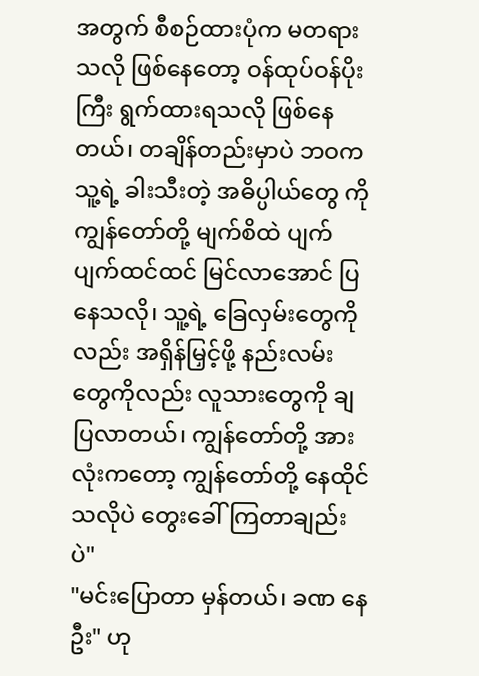အတွက် စီစဉ်ထားပုံက မတရားသလို ဖြစ်နေတော့ ဝန်ထုပ်ဝန်ပိုး ကြီး ရွက်ထားရသလို ဖြစ်နေတယ်၊ တချိန်တည်းမှာပဲ ဘဝက သူ့ရဲ့ ခါးသီးတဲ့ အဓိပ္ပါယ်တွေ ကို ကျွန်တော်တို့ မျက်စိထဲ ပျက်ပျက်ထင်ထင် မြင်လာအောင် ပြနေသလို၊ သူ့ရဲ့ ခြေလှမ်းတွေကိုလည်း အရှိန်မြှင့်ဖို့ နည်းလမ်းတွေကိုလည်း လူသားတွေကို ချပြလာတယ်၊ ကျွန်တော်တို့ အားလုံးကတော့ ကျွန်တော်တို့ နေထိုင်သလိုပဲ တွေးခေါ်ကြတာချည်းပဲ"
"မင်းပြောတာ မှန်တယ်၊ ခဏ နေဦး" ဟု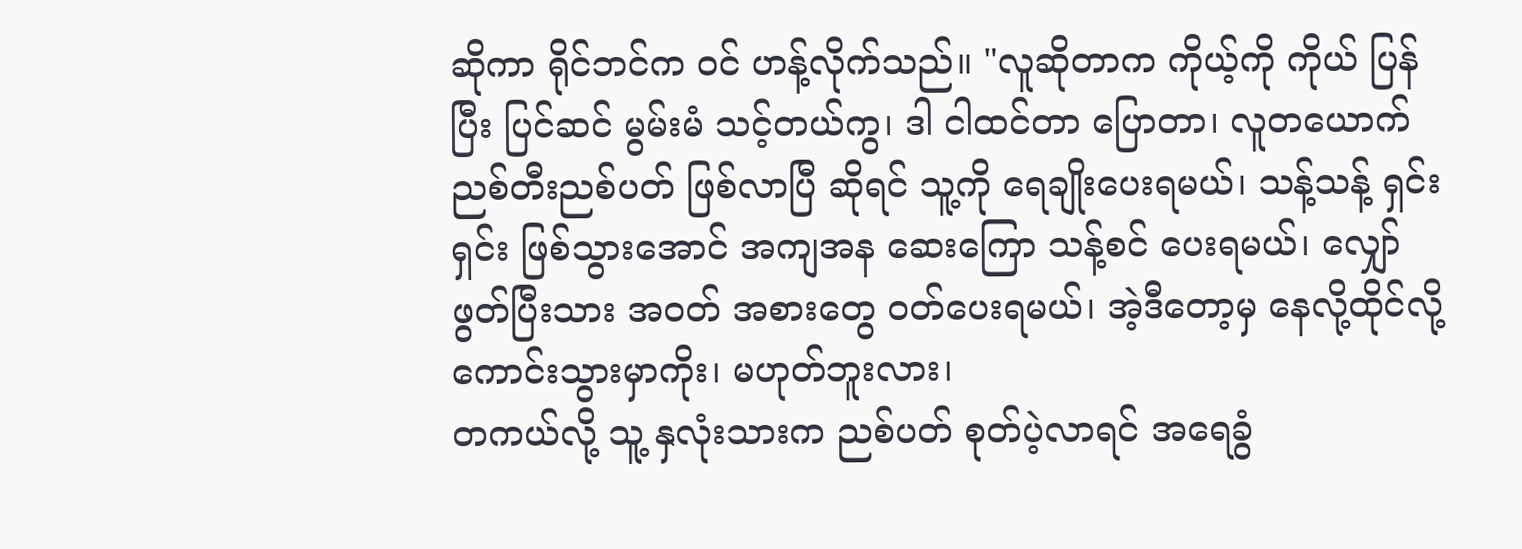ဆိုကာ ရိုင်ဘင်က ဝင် ဟန့်လိုက်သည်။ "လူဆိုတာက ကိုယ့်ကို ကိုယ် ပြန်ပြီး ပြင်ဆင် မွမ်းမံ သင့်တယ်ကွ၊ ဒါ ငါထင်တာ ပြောတာ၊ လူတယောက် ညစ်တီးညစ်ပတ် ဖြစ်လာပြီ ဆိုရင် သူ့ကို ရေချိုးပေးရမယ်၊ သန့်သန့် ရှင်းရှင်း ဖြစ်သွားအောင် အကျအန ဆေးကြော သန့်စင် ပေးရမယ်၊ လျှော်ဖွတ်ပြီးသား အဝတ် အစားတွေ ဝတ်ပေးရမယ်၊ အဲ့ဒီတော့မှ နေလို့ထိုင်လို့ ကောင်းသွားမှာကိုး၊ မဟုတ်ဘူးလား၊
တကယ်လို့ သူ့ နှလုံးသားက ညစ်ပတ် စုတ်ပဲ့လာရင် အရေခွံ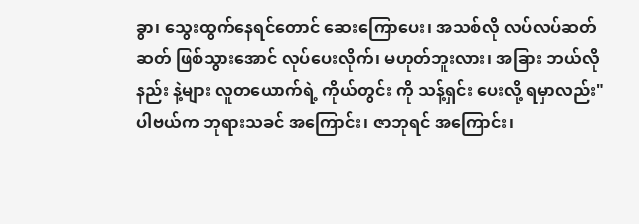ခွာ၊ သွေးထွက်နေရင်တောင် ဆေးကြောပေး၊ အသစ်လို လပ်လပ်ဆတ်ဆတ် ဖြစ်သွားအောင် လုပ်ပေးလိုက်၊ မဟုတ်ဘူးလား၊ အခြား ဘယ်လို နည်း နဲ့များ လူတယောက်ရဲ့ ကိုယ်တွင်း ကို သန့်ရှင်း ပေးလို့ ရမှာလည်း"
ပါဗယ်က ဘုရားသခင် အကြောင်း၊ ဇာဘုရင် အကြောင်း၊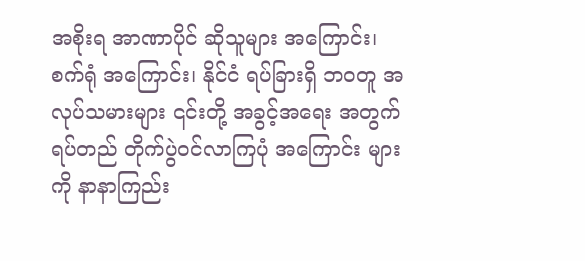အစိုးရ အာဏာပိုင် ဆိုသူများ အကြောင်း၊ စက်ရုံ အကြောင်း၊ နိုင်ငံ ရပ်ခြားရှိ ဘဝတူ အလုပ်သမားများ ၎င်းတို့ အခွင့်အရေး အတွက် ရပ်တည် တိုက်ပွဲဝင်လာကြပုံ အကြောင်း များကို နာနာကြည်း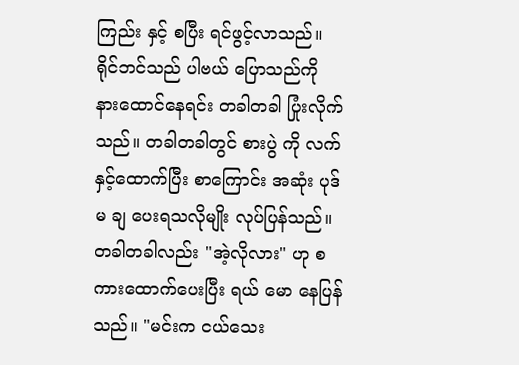ကြည်း နှင့် စပြီး ရင်ဖွင့်လာသည်။
ရိုင်ဘင်သည် ပါဗယ် ပြောသည်ကို နားထောင်နေရင်း တခါတခါ ပြုံးလိုက်သည်။ တခါတခါတွင် စားပွဲ ကို လက်နှင့်ထောက်ပြီး စာကြောင်း အဆုံး ပုဒ်မ ချ ပေးရသလိုမျိုး လုပ်ပြန်သည်။ တခါတခါလည်း "အဲ့လိုလား" ဟု စကားထောက်ပေးပြီး ရယ် မော နေပြန်သည်။ "မင်းက ငယ်သေး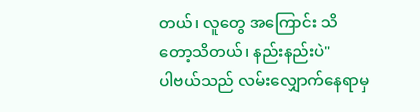တယ်၊ လူတွေ အကြောင်း သိတော့သိတယ်၊ နည်းနည်းပဲ"
ပါဗယ်သည် လမ်းလျှောက်နေရာမှ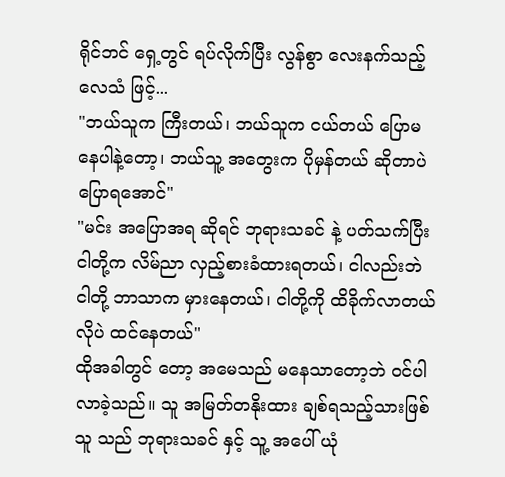ရိုင်ဘင် ရှေ့တွင် ရပ်လိုက်ပြီး လွန်စွာ လေးနက်သည့် လေသံ ဖြင့်...
"ဘယ်သူက ကြီးတယ်၊ ဘယ်သူက ငယ်တယ် ပြောမနေပါနဲ့တော့၊ ဘယ်သူ့ အတွေးက ပိုမှန်တယ် ဆိုတာပဲ ပြောရအောင်"
"မင်း အပြောအရ ဆိုရင် ဘုရားသခင် နဲ့ ပတ်သက်ပြီး ငါတို့က လိမ်ညာ လှည့်စားခံထားရတယ်၊ ငါလည်းဘဲ ငါတို့ ဘာသာက မှားနေတယ်၊ ငါတို့ကို ထိခိုက်လာတယ် လိုပဲ ထင်နေတယ်"
ထိုအခါတွင် တော့ အမေသည် မနေသာတော့ဘဲ ဝင်ပါလာခဲ့သည်။ သူ အမြတ်တနိုးထား ချစ်ရသည့်သားဖြစ်သူ သည် ဘုရားသခင် နှင့် သူ့ အပေါ် ယုံ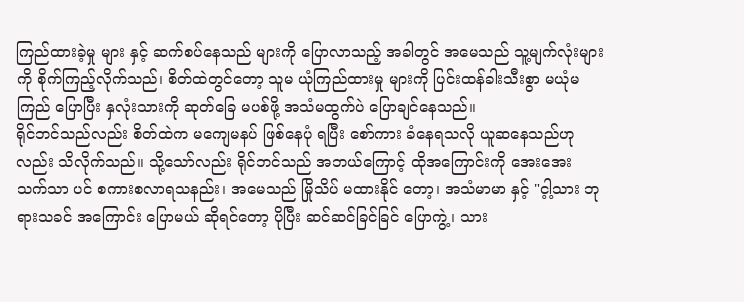ကြည်ထားခဲ့မှု များ နှင့် ဆက်စပ်နေသည် များကို ပြောလာသည့် အခါတွင် အမေသည် သူ့မျက်လုံးများကို စိုက်ကြည့်လိုက်သည်၊ စိတ်ထဲတွင်တော့ သူမ ယုံကြည်ထားမှု များကို ပြင်းထန်ခါးသီးစွာ မယုံမကြည် ပြောပြီး နှလုံးသားကို ဆုတ်ခြေ မပစ်ဖို့ အသံမထွက်ပဲ ပြောချင်နေသည်။
ရိုင်ဘင်သည်လည်း စိတ်ထဲက မကျေမနပ် ဖြစ်နေပုံ ရပြီး စော်ကား ခံနေရသလို ယူဆနေသည်ဟု လည်း သိလိုက်သည်။ သို့သော်လည်း ရိုင်ဘင်သည် အဘယ်ကြောင့် ထိုအကြောင်းကို အေးအေး သက်သာ ပင် စကားစလာရသနည်း၊ အမေသည် မြိုသိပ် မထားနိုင် တော့၊ အသံမာမာ နှင့် "င့ါ့သား ဘုရားသခင် အကြောင်း ပြောမယ် ဆိုရင်တော့ ပိုပြီး ဆင်ဆင်ခြင်ခြင် ပြောကွဲ့၊ သား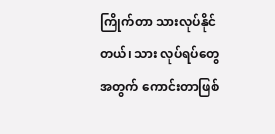ကြိုက်တာ သားလုပ်နိုင်တယ်၊ သား လုပ်ရပ်တွေအတွက် ကောင်းတာဖြစ်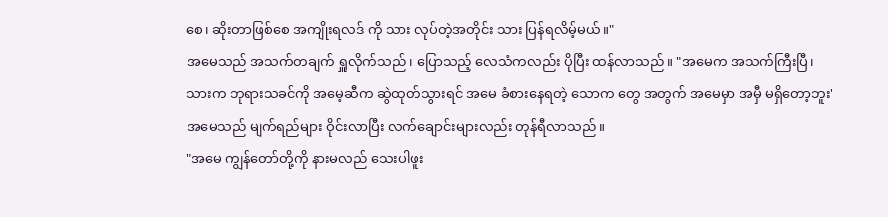စေ၊ ဆိုးတာဖြစ်စေ အကျိုးရလဒ် ကို သား လုပ်တဲ့အတိုင်း သား ပြန်ရလိမ့်မယ်။"
အမေသည် အသက်တချက် ရှူလိုက်သည်၊ ပြောသည့် လေသံကလည်း ပိုပြီး ထန်လာသည်။ "အမေက အသက်ကြီးပြီ၊ သားက ဘုရားသခင်ကို အမေ့ဆီက ဆွဲထုတ်သွားရင် အမေ ခံစားနေရတဲ့ သောက တွေ အတွက် အမေမှာ အမှီ မရှိတော့ဘူး'
အမေသည် မျက်ရည်များ ဝိုင်းလာပြီး လက်ချောင်းများလည်း တုန်ရီလာသည်။
"အမေ ကျွန်တော်တို့ကို နားမလည် သေးပါဖူး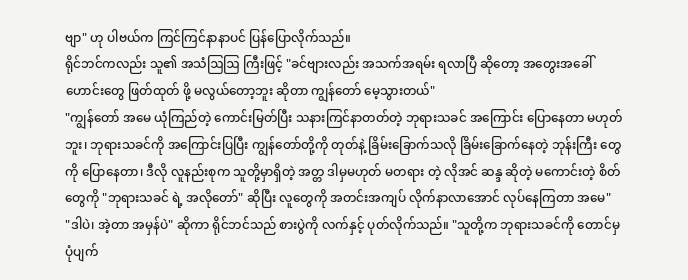ဗျာ" ဟု ပါဗယ်က ကြင်ကြင်နာနာပင် ပြန်ပြောလိုက်သည်။
ရိုင်ဘင်ကလည်း သူ၏ အသံဩဩ ကြီးဖြင့် "ခင်ဗျားလည်း အသက်အရမ်း ရလာပြီ ဆိုတော့ အတွေးအခေါ် ဟောင်းတွေ ဖြတ်ထုတ် ဖို့ မလွယ်တော့ဘူး ဆိုတာ ကျွန်တော် မေ့သွားတယ်"
"ကျွန်တော် အမေ ယုံကြည်တဲ့ ကောင်းမြတ်ပြီး သနားကြင်နာတတ်တဲ့ ဘုရားသခင် အကြောင်း ပြောနေတာ မဟုတ်ဘူး၊ ဘုရားသခင်ကို အကြောင်းပြပြီး ကျွန်တော်တို့ကို တုတ်နဲ့ ခြိမ်းခြောက်သလို ခြိမ်းခြောက်နေတဲ့ ဘုန်းကြီး တွေ ကို ပြောနေတာ၊ ဒီလို လူနည်းစုက သူတို့မှာရှိတဲ့ အတ္တ ဒါမှမဟုတ် မတရား တဲ့ လိုအင် ဆန္ဒ ဆိုတဲ့ မကောင်းတဲ့ စိတ်တွေကို "ဘုရားသခင် ရဲ့ အလိုတော်" ဆိုပြီး လူတွေကို အတင်းအကျပ် လိုက်နာလာအောင် လုပ်နေကြတာ အမေ"
"ဒါပဲ၊ အဲ့တာ အမှန်ပဲ" ဆိုကာ ရိုင်ဘင်သည် စားပွဲကို လက်နှင့် ပုတ်လိုက်သည်။ "သူတို့က ဘုရားသခင်ကို တောင်မှ ပုံပျက်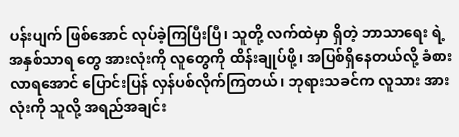ပန်းပျက် ဖြစ်အောင် လုပ်ခဲ့ကြပြီးပြီ၊ သူတို့ လက်ထဲမှာ ရှိတဲ့ ဘာသာရေး ရဲ့ အနှစ်သာရ တွေ အားလုံးကို လူတွေကို ထိန်းချုပ်ဖို့၊ အပြစ်ရှိနေတယ်လို့ ခံစားလာရအောင် ပြောင်းပြန် လှန်ပစ်လိုက်ကြတယ်၊ ဘုရားသခင်က လူသား အားလုံးကို သူလို့ အရည်အချင်း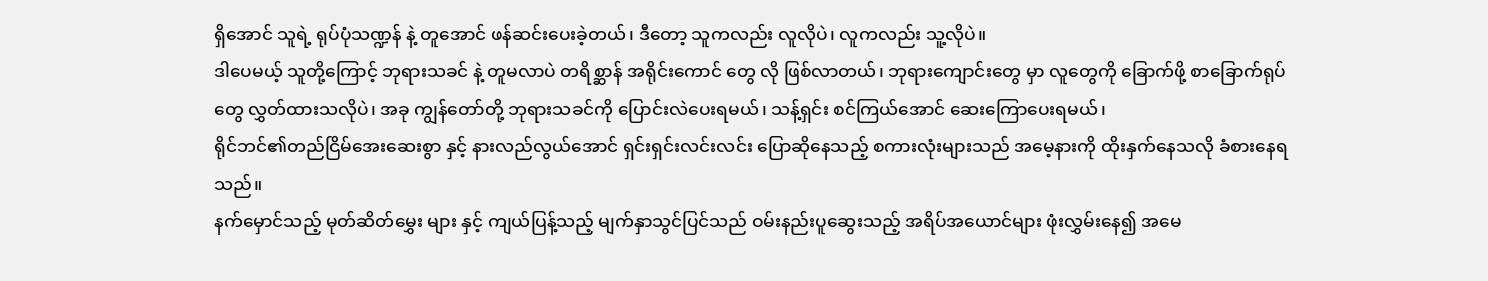ရှိအောင် သူရဲ့ ရုပ်ပုံသဏ္ဍန် နဲ့ တူအောင် ဖန်ဆင်းပေးခဲ့တယ်၊ ဒီတော့ သူကလည်း လူလိုပဲ၊ လူကလည်း သူ့လိုပဲ။
ဒါပေမယ့် သူတို့ကြောင့် ဘုရားသခင် နဲ့ တူမလာပဲ တရိစ္ဆာန် အရိုင်းကောင် တွေ လို ဖြစ်လာတယ်၊ ဘုရားကျောင်းတွေ မှာ လူတွေကို ခြောက်ဖို့ စာခြောက်ရုပ် တွေ လွှတ်ထားသလိုပဲ၊ အခု ကျွန်တော်တို့ ဘုရားသခင်ကို ပြောင်းလဲပေးရမယ်၊ သန့်ရှင်း စင်ကြယ်အောင် ဆေးကြောပေးရမယ်၊
ရိုင်ဘင်၏တည်ငြိမ်အေးဆေးစွာ နှင့် နားလည်လွယ်အောင် ရှင်းရှင်းလင်းလင်း ပြောဆိုနေသည့် စကားလုံးများသည် အမေ့နားကို ထိုးနှက်နေသလို ခံစားနေရသည်။
နက်မှောင်သည့် မုတ်ဆိတ်မွှေး များ နှင့် ကျယ်ပြန့်သည့် မျက်နှာသွင်ပြင်သည် ဝမ်းနည်းပူဆွေးသည့် အရိပ်အယောင်များ ဖုံးလွှမ်းနေ၍ အမေ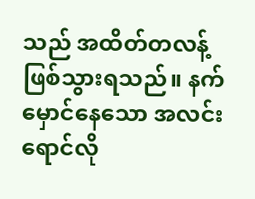သည် အထိတ်တလန့် ဖြစ်သွားရသည်။ နက်မှောင်နေသော အလင်း ရောင်လို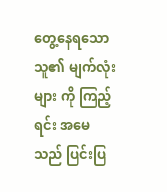တွေ့နေရသော သူ၏ မျက်လုံးများ ကို ကြည့်ရင်း အမေသည် ပြင်းပြ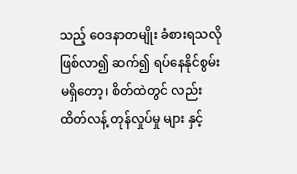သည့် ဝေဒနာတမျိုး ခံစားရသလို ဖြစ်လာ၍ ဆက်၍ ရပ်နေနိုင်စွမ်း မရှိတော့၊ စိတ်ထဲတွင် လည်း ထိတ်လန့် တုန်လှုပ်မှု များ နှင့်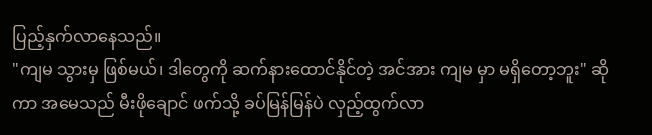ပြည့်နှက်လာနေသည်။
"ကျမ သွားမှ ဖြစ်မယ်၊ ဒါတွေကို ဆက်နားထောင်နိုင်တဲ့ အင်အား ကျမ မှာ မရှိတော့ဘူး" ဆိုကာ အမေသည် မီးဖိုချောင် ဖက်သို့ ခပ်မြန်မြန်ပဲ လှည့်ထွက်လာ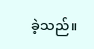ခဲ့သည်။